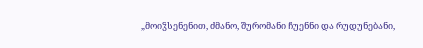„მოიჴსენენით, ძმანო, შურომანი ჩუენნი და რუდუნებანი,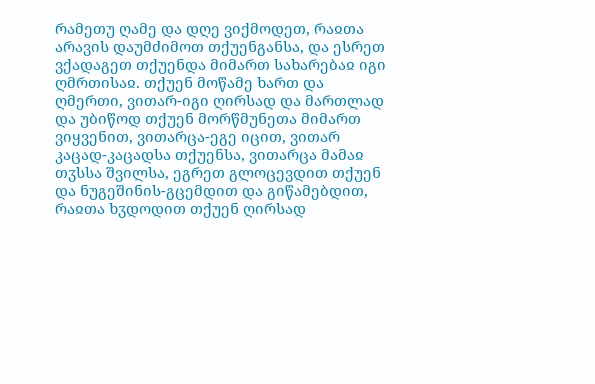რამეთუ ღამე და დღე ვიქმოდეთ, რაჲთა არავის დაუმძიმოთ თქუენგანსა, და ესრეთ ვქადაგეთ თქუენდა მიმართ სახარებაჲ იგი ღმრთისაჲ. თქუენ მოწამე ხართ და ღმერთი, ვითარ-იგი ღირსად და მართლად და უბიწოდ თქუენ მორწმუნეთა მიმართ ვიყვენით, ვითარცა-ეგე იცით, ვითარ კაცად-კაცადსა თქუენსა, ვითარცა მამაჲ თჳსსა შვილსა, ეგრეთ გლოცევდით თქუენ და ნუგეშინის-გცემდით და გიწამებდით, რაჲთა ხჳდოდით თქუენ ღირსად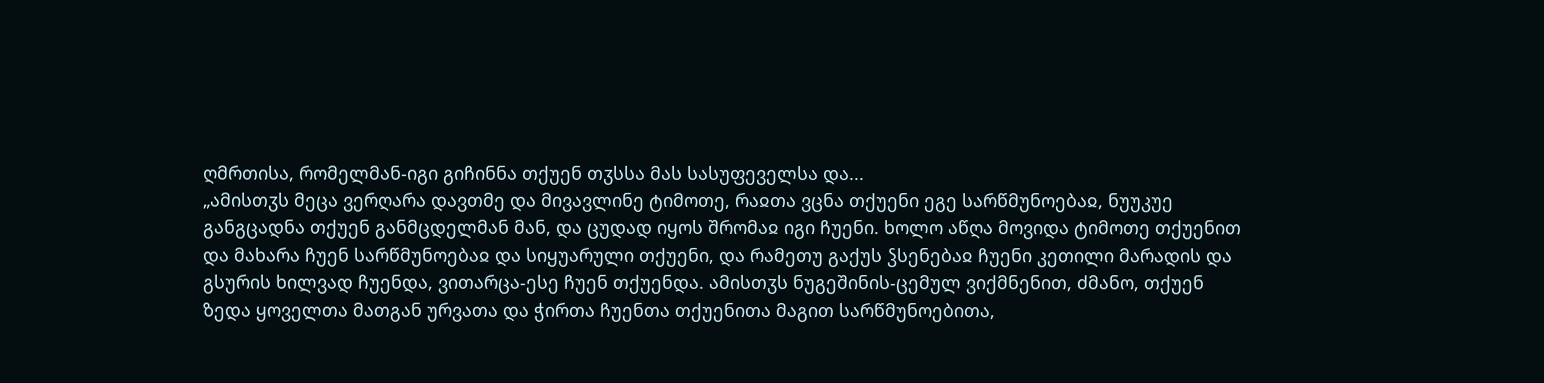ღმრთისა, რომელმან-იგი გიჩინნა თქუენ თჳსსა მას სასუფეველსა და...
„ამისთჳს მეცა ვერღარა დავთმე და მივავლინე ტიმოთე, რაჲთა ვცნა თქუენი ეგე სარწმუნოებაჲ, ნუუკუე განგცადნა თქუენ განმცდელმან მან, და ცუდად იყოს შრომაჲ იგი ჩუენი. ხოლო აწღა მოვიდა ტიმოთე თქუენით და მახარა ჩუენ სარწმუნოებაჲ და სიყუარული თქუენი, და რამეთუ გაქუს ჴსენებაჲ ჩუენი კეთილი მარადის და გსურის ხილვად ჩუენდა, ვითარცა-ესე ჩუენ თქუენდა. ამისთჳს ნუგეშინის-ცემულ ვიქმნენით, ძმანო, თქუენ ზედა ყოველთა მათგან ურვათა და ჭირთა ჩუენთა თქუენითა მაგით სარწმუნოებითა,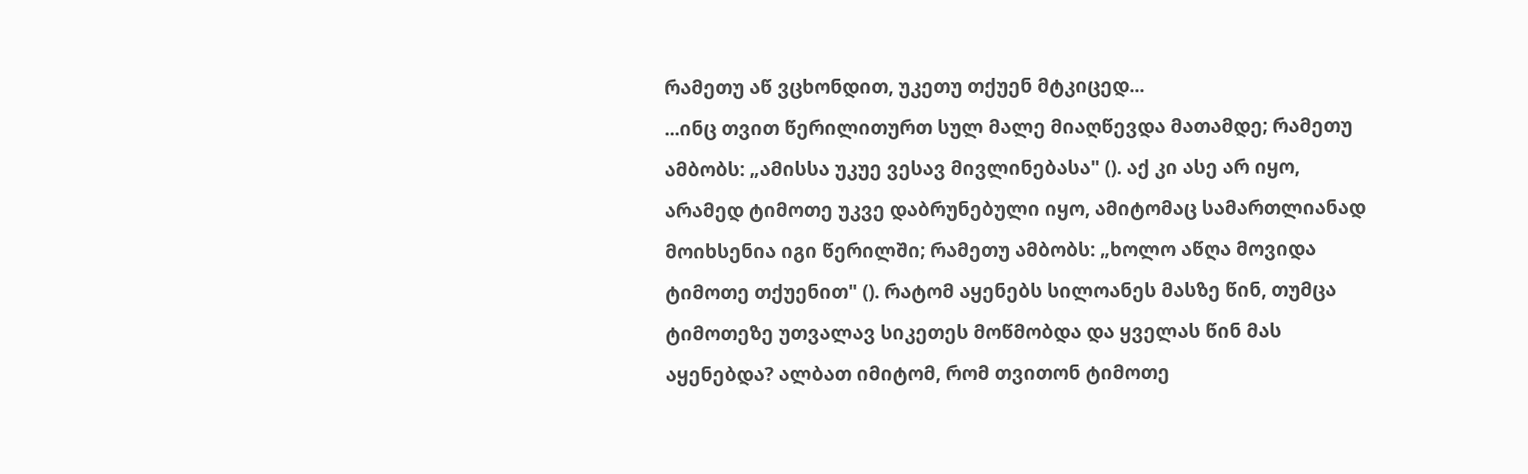რამეთუ აწ ვცხონდით, უკეთუ თქუენ მტკიცედ...
...ინც თვით წერილითურთ სულ მალე მიაღწევდა მათამდე; რამეთუ ამბობს: „ამისსა უკუე ვესავ მივლინებასა" (). აქ კი ასე არ იყო, არამედ ტიმოთე უკვე დაბრუნებული იყო, ამიტომაც სამართლიანად მოიხსენია იგი წერილში; რამეთუ ამბობს: „ხოლო აწღა მოვიდა ტიმოთე თქუენით" (). რატომ აყენებს სილოანეს მასზე წინ, თუმცა ტიმოთეზე უთვალავ სიკეთეს მოწმობდა და ყველას წინ მას აყენებდა? ალბათ იმიტომ, რომ თვითონ ტიმოთე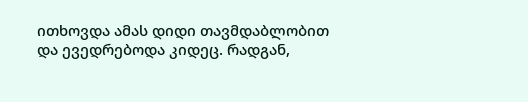ითხოვდა ამას დიდი თავმდაბლობით და ევედრებოდა კიდეც. რადგან,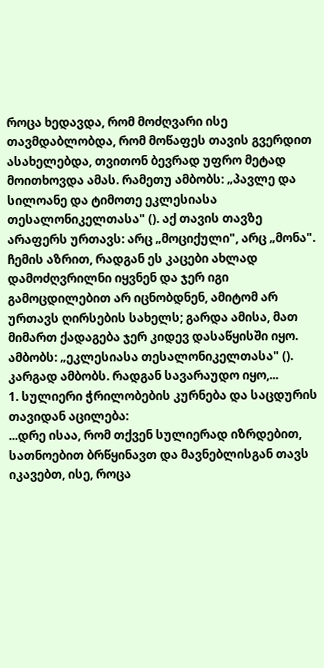როცა ხედავდა, რომ მოძღვარი ისე თავმდაბლობდა, რომ მოწაფეს თავის გვერდით ასახელებდა, თვითონ ბევრად უფრო მეტად მოითხოვდა ამას. რამეთუ ამბობს: „პავლე და სილოანე და ტიმოთე ეკლესიასა თესალონიკელთასა" (). აქ თავის თავზე არაფერს ურთავს: არც „მოციქული", არც „მონა". ჩემის აზრით, რადგან ეს კაცები ახლად დამოძღვრილნი იყვნენ და ჯერ იგი გამოცდილებით არ იცნობდნენ, ამიტომ არ ურთავს ღირსების სახელს; გარდა ამისა, მათ მიმართ ქადაგება ჯერ კიდევ დასაწყისში იყო.
ამბობს: „ეკლესიასა თესალონიკელთასა" (). კარგად ამბობს. რადგან სავარაუდო იყო,...
1. სულიერი ჭრილობების კურნება და საცდურის თავიდან აცილება:
...დრე ისაა, რომ თქვენ სულიერად იზრდებით, სათნოებით ბრწყინავთ და მავნებლისგან თავს იკავებთ, ისე, როცა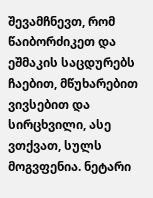შევამჩნევთ, რომ წაიბორძიკეთ და ეშმაკის საცდურებს ჩაებით, მწუხარებით ვივსებით და სირცხვილი, ასე ვთქვათ, სულს მოგვფენია. ნეტარი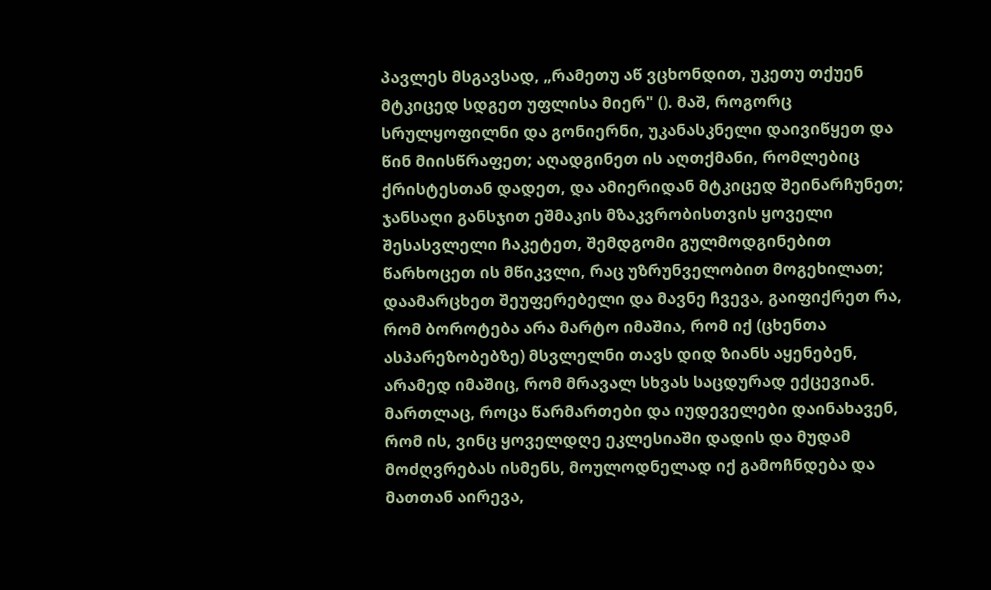პავლეს მსგავსად, „რამეთუ აწ ვცხონდით, უკეთუ თქუენ მტკიცედ სდგეთ უფლისა მიერ" (). მაშ, როგორც სრულყოფილნი და გონიერნი, უკანასკნელი დაივიწყეთ და წინ მიისწრაფეთ; აღადგინეთ ის აღთქმანი, რომლებიც ქრისტესთან დადეთ, და ამიერიდან მტკიცედ შეინარჩუნეთ; ჯანსაღი განსჯით ეშმაკის მზაკვრობისთვის ყოველი შესასვლელი ჩაკეტეთ, შემდგომი გულმოდგინებით წარხოცეთ ის მწიკვლი, რაც უზრუნველობით მოგეხილათ; დაამარცხეთ შეუფერებელი და მავნე ჩვევა, გაიფიქრეთ რა, რომ ბოროტება არა მარტო იმაშია, რომ იქ (ცხენთა ასპარეზობებზე) მსვლელნი თავს დიდ ზიანს აყენებენ, არამედ იმაშიც, რომ მრავალ სხვას საცდურად ექცევიან. მართლაც, როცა წარმართები და იუდეველები დაინახავენ, რომ ის, ვინც ყოველდღე ეკლესიაში დადის და მუდამ მოძღვრებას ისმენს, მოულოდნელად იქ გამოჩნდება და მათთან აირევა,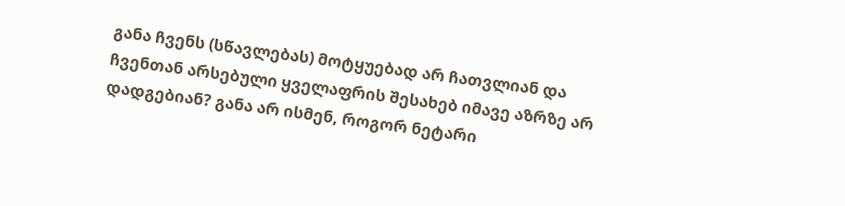განა ჩვენს (სწავლებას) მოტყუებად არ ჩათვლიან და ჩვენთან არსებული ყველაფრის შესახებ იმავე აზრზე არ დადგებიან? განა არ ისმენ, როგორ ნეტარი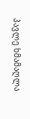პავლე ხმამაღლა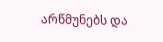არწმუნებს და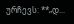ურჩევს: **„დ...